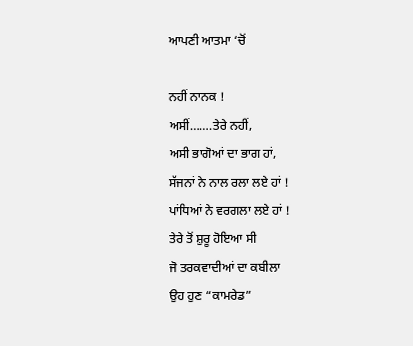ਆਪਣੀ ਆਤਮਾ ‘ਚੋਂ

ਨਹੀਂ ਨਾਨਕ !
ਅਸੀਂ…….ਤੇਰੇ ਨਹੀਂ,
ਅਸੀ ਭਾਗੋਆਂ ਦਾ ਭਾਗ ਹਾਂ,
ਸੱਜਨਾਂ ਨੇ ਨਾਲ ਰਲਾ ਲਏ ਹਾਂ !
ਪਾਂਧਿਆਂ ਨੇ ਵਰਗਲਾ ਲਏ ਹਾਂ !
ਤੇਰੇ ਤੋਂ ਸ਼ੁਰੂ ਹੋਇਆ ਸੀ
ਜੋ ਤਰਕਵਾਦੀਆਂ ਦਾ ਕਬੀਲਾ
ਉਹ ਹੁਣ “ਕਾਮਰੇਡ”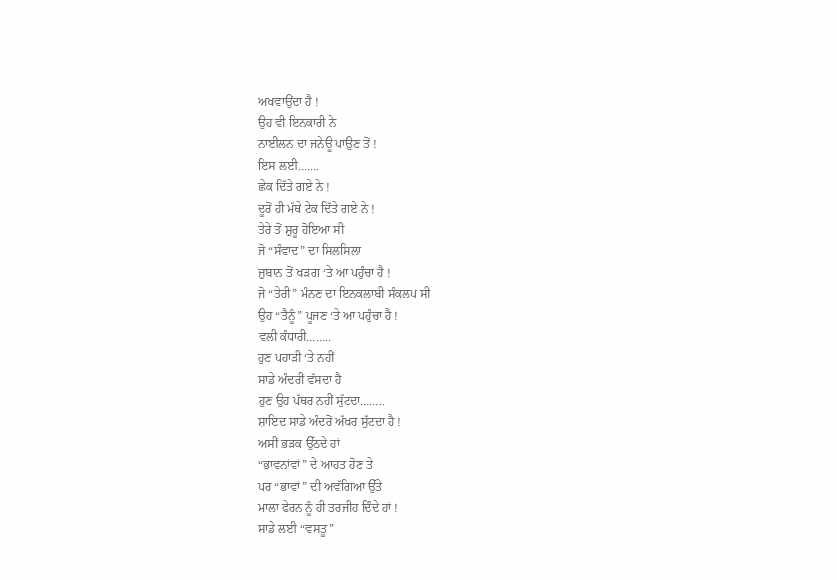ਅਖਵਾਉਂਦਾ ਹੈ !
ਉਹ ਵੀ ਇਨਕਾਰੀ ਨੇ
ਨਾਈਲਨ ਦਾ ਜਨੇਊ ਪਾਉਣ ਤੋਂ !
ਇਸ ਲਈ…….
ਛੇਕ ਦਿੱਤੇ ਗਏ ਨੇ !
ਦੂਰੋਂ ਹੀ ਮੱਥੇ ਟੇਕ ਦਿੱਤੇ ਗਏ ਨੇ !
ਤੇਰੇ ਤੋਂ ਸ਼ੁਰੂ ਹੋਇਆ ਸੀ
ਜੋ “ਸੰਵਾਦ” ਦਾ ਸਿਲਸਿਲਾ
ਜ਼ੁਬਾਨ ਤੋਂ ਖੜਗ ‘ਤੇ ਆ ਪਹੁੰਚਾ ਹੈ !
ਜੋ “ਤੇਰੀ” ਮੰਨਣ ਦਾ ਇਨਕਲਾਬੀ ਸੰਕਲਪ ਸੀ
ਉਹ “ਤੈਨੂੰ” ਪੂਜਣ ‘ਤੇ ਆ ਪਹੁੰਚਾ ਹੈ !
ਵਲੀ ਕੰਧਾਰੀ……..
ਹੁਣ ਪਹਾੜੀ ‘ਤੇ ਨਹੀਂ
ਸਾਡੇ ਅੰਦਰੀਂ ਵੱਸਦਾ ਹੈ
ਹੁਣ ਉਹ ਪੱਥਰ ਨਹੀਂ ਸੁੱਟਦਾ……..
ਸ਼ਾਇਦ ਸਾਡੇ ਅੰਦਰੋਂ ਅੱਖਰ ਸੁੱਟਦਾ ਹੈ !
ਅਸੀਂ ਭੜਕ ਉੱਠਦੇ ਹਾਂ
“ਭਾਵਨਾਂਵਾਂ” ਦੇ ਆਹਤ ਹੋਣ ਤੇ
ਪਰ “ਭਾਵਾਂ” ਦੀ ਅਵੱਗਿਆ ਉੱਤੇ
ਮਾਲਾ ਫੇਰਨ ਨੂੰ ਹੀ ਤਰਜੀਹ ਦਿੰਦੇ ਹਾਂ !
ਸਾਡੇ ਲਈ “ਵਸਤੂ”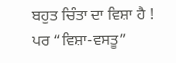ਬਹੁਤ ਚਿੰਤਾ ਦਾ ਵਿਸ਼ਾ ਹੈ !
ਪਰ “ਵਿਸ਼ਾ-ਵਸਤੂ”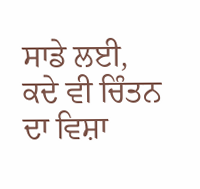ਸਾਡੇ ਲਈ,
ਕਦੇ ਵੀ ਚਿੰਤਨ ਦਾ ਵਿਸ਼ਾ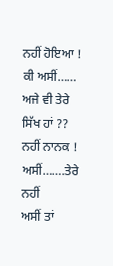ਨਹੀਂ ਹੋਇਆ !
ਕੀ ਅਸੀਂ……
ਅਜੇ ਵੀ ਤੇਰੇ ਸਿੱਖ ਹਾਂ ??
ਨਹੀਂ ਨਾਨਕ !
ਅਸੀਂ…….ਤੇਰੇ ਨਹੀਂ
ਅਸੀਂ ਤਾਂ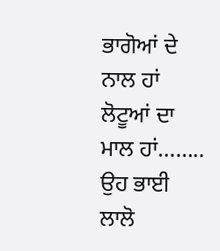ਭਾਗੋਆਂ ਦੇ ਨਾਲ ਹਾਂ
ਲੋਟੂਆਂ ਦਾ ਮਾਲ ਹਾਂ……..
ਉਹ ਭਾਈ ਲਾਲੋ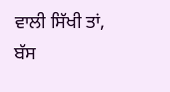ਵਾਲੀ ਸਿੱਖੀ ਤਾਂ,
ਬੱਸ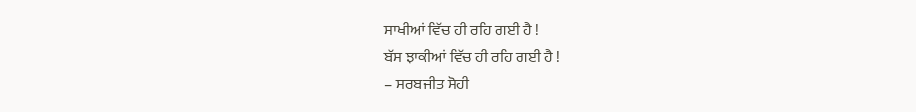ਸਾਖੀਆਂ ਵਿੱਚ ਹੀ ਰਹਿ ਗਈ ਹੈ !
ਬੱਸ ਝਾਕੀਆਂ ਵਿੱਚ ਹੀ ਰਹਿ ਗਈ ਹੈ !
– ਸਰਬਜੀਤ ਸੋਹੀ